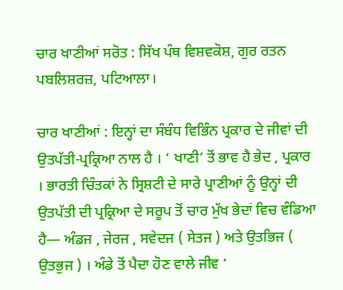ਚਾਰ ਖਾਣੀਆਂ ਸਰੋਤ : ਸਿੱਖ ਪੰਥ ਵਿਸ਼ਵਕੋਸ਼, ਗੁਰ ਰਤਨ ਪਬਲਿਸ਼ਰਜ਼, ਪਟਿਆਲਾ।

ਚਾਰ ਖਾਣੀਆਂ : ਇਨ੍ਹਾਂ ਦਾ ਸੰਬੰਧ ਵਿਭਿੰਨ ਪ੍ਰਕਾਰ ਦੇ ਜੀਵਾਂ ਦੀ ਉਤਪੱਤੀ-ਪ੍ਰਕ੍ਰਿਆ ਨਾਲ ਹੈ । ‘ ਖਾਣੀ’ ਤੋਂ ਭਾਵ ਹੈ ਭੇਦ , ਪ੍ਰਕਾਰ । ਭਾਰਤੀ ਚਿੰਤਕਾਂ ਨੇ ਸ੍ਰਿਸ਼ਟੀ ਦੇ ਸਾਰੇ ਪ੍ਰਾਣੀਆਂ ਨੂੰ ਉਨ੍ਹਾਂ ਦੀ ਉਤਪੱਤੀ ਦੀ ਪ੍ਰਕ੍ਰਿਆ ਦੇ ਸਰੂਪ ਤੋਂ ਚਾਰ ਮੁੱਖ ਭੇਦਾਂ ਵਿਚ ਵੰਡਿਆ ਹੈ— ਅੰਡਜ , ਜੇਰਜ , ਸਵੇਦਜ ( ਸੇਤਜ ) ਅਤੇ ਉਤਭਿਜ ( ਉਤਭੁਜ ) । ਅੰਡੇ ਤੋਂ ਪੈਦਾ ਹੋਣ ਵਾਲੇ ਜੀਵ ‘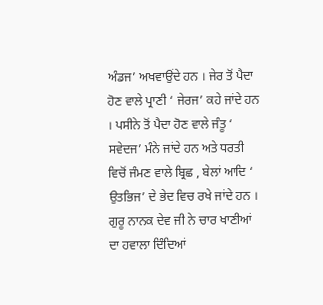ਅੰਡਜ’ ਅਖਵਾਉਂਦੇ ਹਨ । ਜੇਰ ਤੋਂ ਪੈਦਾ ਹੋਣ ਵਾਲੇ ਪ੍ਰਾਣੀ ‘ ਜੇਰਜ’ ਕਹੇ ਜਾਂਦੇ ਹਨ । ਪਸੀਨੇ ਤੋਂ ਪੈਦਾ ਹੋਣ ਵਾਲੇ ਜੰਤੂ ‘ ਸਵੇਦਜ’ ਮੰਨੇ ਜਾਂਦੇ ਹਨ ਅਤੇ ਧਰਤੀ ਵਿਚੋਂ ਜੰਮਣ ਵਾਲੇ ਬ੍ਰਿਛ , ਬੇਲਾਂ ਆਦਿ ‘ ਉਤਭਿਜ’ ਦੇ ਭੇਦ ਵਿਚ ਰਖੇ ਜਾਂਦੇ ਹਨ । ਗੁਰੂ ਨਾਨਕ ਦੇਵ ਜੀ ਨੇ ਚਾਰ ਖਾਣੀਆਂ ਦਾ ਹਵਾਲਾ ਦਿੰਦਿਆਂ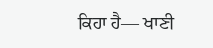ਕਿਹਾ ਹੈ— ਖਾਣੀ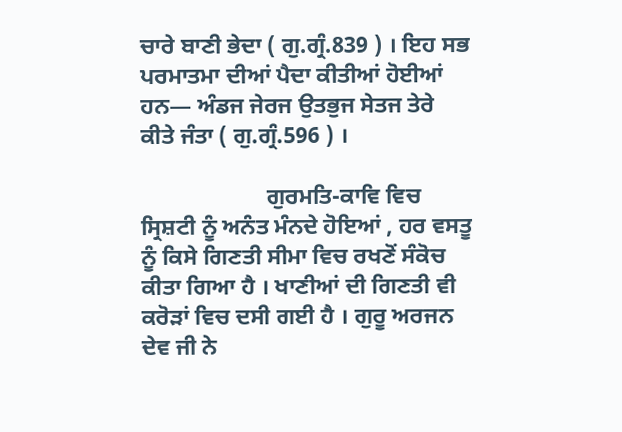ਚਾਰੇ ਬਾਣੀ ਭੇਦਾ ( ਗੁ.ਗ੍ਰੰ.839 ) । ਇਹ ਸਭ ਪਰਮਾਤਮਾ ਦੀਆਂ ਪੈਦਾ ਕੀਤੀਆਂ ਹੋਈਆਂ ਹਨ— ਅੰਡਜ ਜੇਰਜ ਉਤਭੁਜ ਸੇਤਜ ਤੇਰੇ ਕੀਤੇ ਜੰਤਾ ( ਗੁ.ਗ੍ਰੰ.596 ) ।

                      ਗੁਰਮਤਿ-ਕਾਵਿ ਵਿਚ ਸ੍ਰਿਸ਼ਟੀ ਨੂੰ ਅਨੰਤ ਮੰਨਦੇ ਹੋਇਆਂ , ਹਰ ਵਸਤੂ ਨੂੰ ਕਿਸੇ ਗਿਣਤੀ ਸੀਮਾ ਵਿਚ ਰਖਣੋਂ ਸੰਕੋਚ ਕੀਤਾ ਗਿਆ ਹੈ । ਖਾਣੀਆਂ ਦੀ ਗਿਣਤੀ ਵੀ ਕਰੋੜਾਂ ਵਿਚ ਦਸੀ ਗਈ ਹੈ । ਗੁਰੂ ਅਰਜਨ ਦੇਵ ਜੀ ਨੇ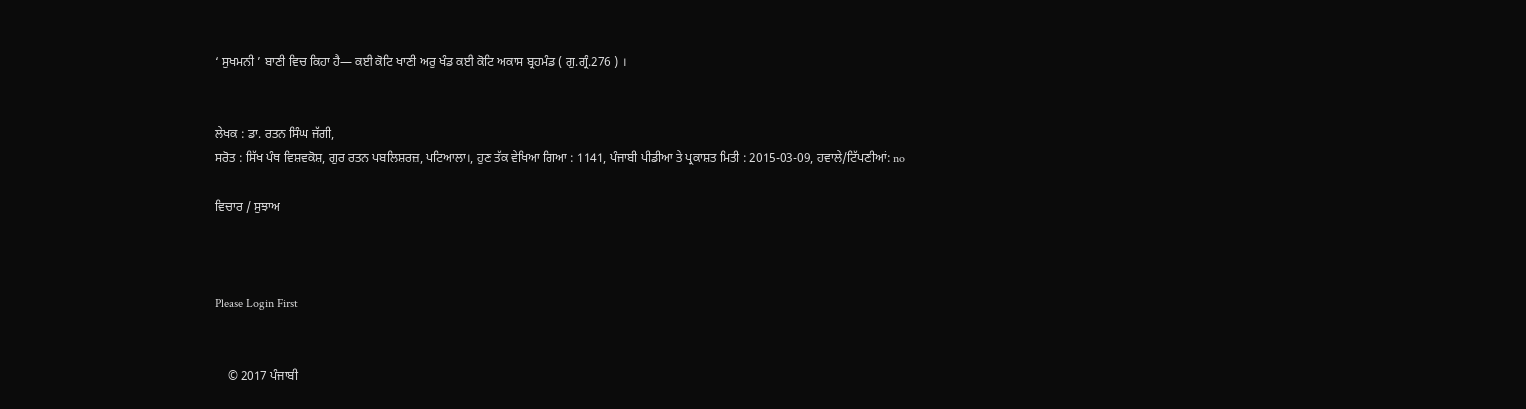‘ ਸੁਖਮਨੀ ’ ਬਾਣੀ ਵਿਚ ਕਿਹਾ ਹੈ— ਕਈ ਕੋਟਿ ਖਾਣੀ ਅਰੁ ਖੰਡ ਕਈ ਕੋਟਿ ਅਕਾਸ ਬ੍ਰਹਮੰਡ ( ਗੁ.ਗ੍ਰੰ.276 ) ।


ਲੇਖਕ : ਡਾ. ਰਤਨ ਸਿੰਘ ਜੱਗੀ,
ਸਰੋਤ : ਸਿੱਖ ਪੰਥ ਵਿਸ਼ਵਕੋਸ਼, ਗੁਰ ਰਤਨ ਪਬਲਿਸ਼ਰਜ਼, ਪਟਿਆਲਾ।, ਹੁਣ ਤੱਕ ਵੇਖਿਆ ਗਿਆ : 1141, ਪੰਜਾਬੀ ਪੀਡੀਆ ਤੇ ਪ੍ਰਕਾਸ਼ਤ ਮਿਤੀ : 2015-03-09, ਹਵਾਲੇ/ਟਿੱਪਣੀਆਂ: no

ਵਿਚਾਰ / ਸੁਝਾਅ



Please Login First


    © 2017 ਪੰਜਾਬੀ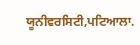ਯੂਨੀਵਰਸਿਟੀ,ਪਟਿਆਲਾ.